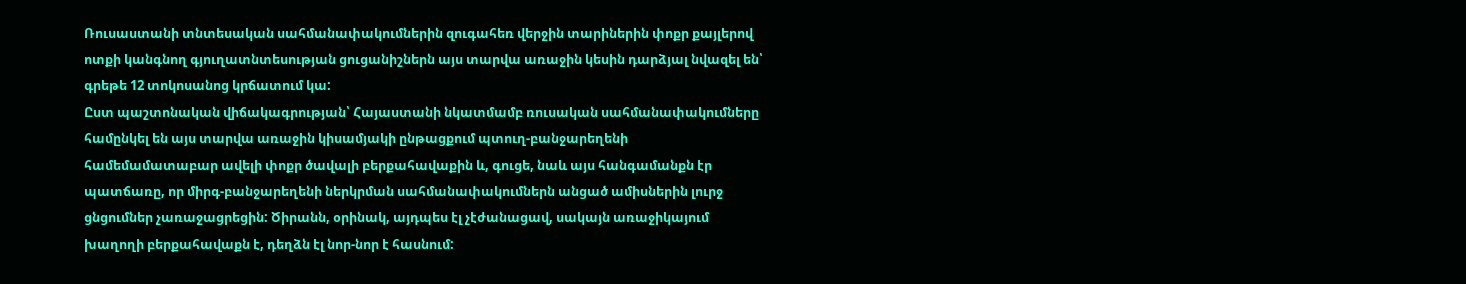Ռուսաստանի տնտեսական սահմանափակումներին զուգահեռ վերջին տարիներին փոքր քայլերով ոտքի կանգնող գյուղատնտեսության ցուցանիշներն այս տարվա առաջին կեսին դարձյալ նվազել են՝ գրեթե 12 տոկոսանոց կրճատում կա:
Ըստ պաշտոնական վիճակագրության՝ Հայաստանի նկատմամբ ռուսական սահմանափակումները համընկել են այս տարվա առաջին կիսամյակի ընթացքում պտուղ-բանջարեղենի համեմամատաբար ավելի փոքր ծավալի բերքահավաքին և, գուցե, նաև այս հանգամանքն էր պատճառը, որ միրգ-բանջարեղենի ներկրման սահմանափակումներն անցած ամիսներին լուրջ ցնցումներ չառաջացրեցին: Ծիրանն, օրինակ, այդպես էլ չէժանացավ, սակայն առաջիկայում խաղողի բերքահավաքն է, դեղձն էլ նոր-նոր է հասնում: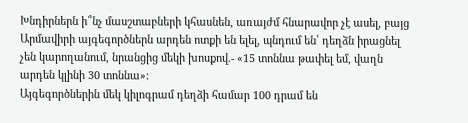Խնդիրներն ի՞նչ մասշտաբների կհասնեն, առայժմ հնարավոր չէ ասել, բայց Արմավիրի այգեգործներն արդեն ոտքի են ելել, պնդում են՝ դեղձն իրացնել չեն կարողանում, նրանցից մեկի խոսքով.- «15 տոննա թափել եմ, վաղն արդեն կլինի 30 տոննա»:
Այգեգործներին մեկ կիլոգրամ դեղձի համար 100 դրամ են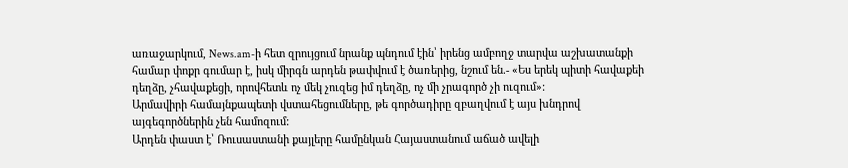առաջարկում, News.am-ի հետ զրույցում նրանք պնդում էին՝ իրենց ամբողջ տարվա աշխատանքի համար փոքր գումար է, իսկ միրգն արդեն թափվում է ծառերից, նշում են.- «Ես երեկ պիտի հավաքեի դեղձը, չհավաքեցի, որովհետև ոչ մեկ չուզեց իմ դեղձը, ոչ մի չրագործ չի ուզում»:
Արմավիրի համայնքապետի վստահեցումները, թե գործադիրը զբաղվում է այս խնդրով այգեգործներին չեն համոզում:
Արդեն փաստ է՝ Ռուսաստանի քայլերը համընկան Հայաստանում աճած ավելի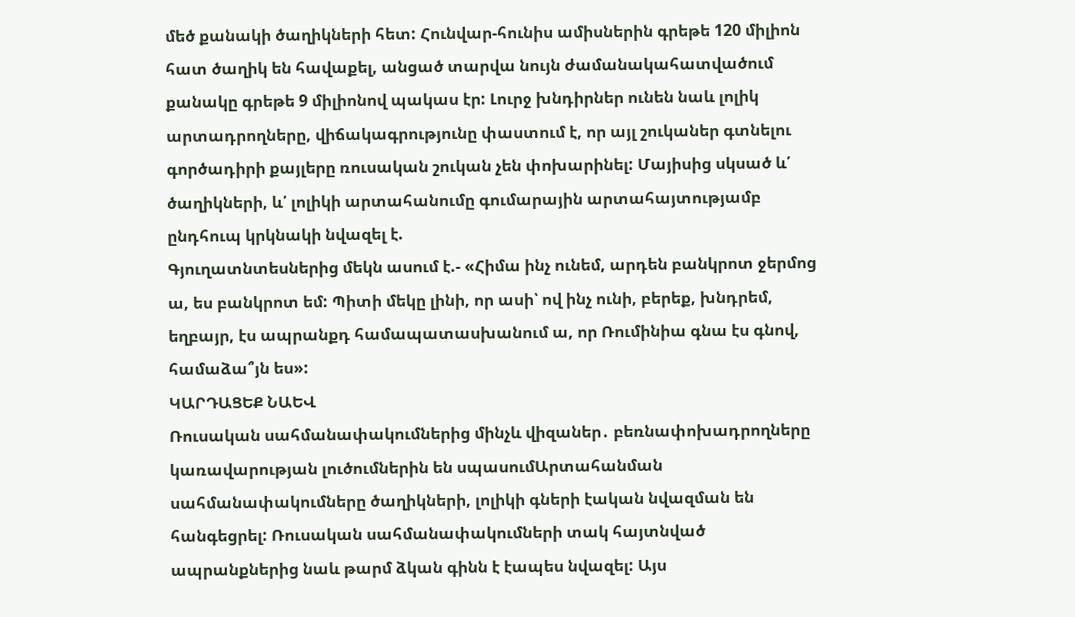մեծ քանակի ծաղիկների հետ: Հունվար-հունիս ամիսներին գրեթե 120 միլիոն հատ ծաղիկ են հավաքել, անցած տարվա նույն ժամանակահատվածում քանակը գրեթե 9 միլիոնով պակաս էր: Լուրջ խնդիրներ ունեն նաև լոլիկ արտադրողները, վիճակագրությունը փաստում է, որ այլ շուկաներ գտնելու գործադիրի քայլերը ռուսական շուկան չեն փոխարինել: Մայիսից սկսած և՛ ծաղիկների, և՛ լոլիկի արտահանումը գումարային արտահայտությամբ ընդհուպ կրկնակի նվազել է.
Գյուղատնտեսներից մեկն ասում է.- «Հիմա ինչ ունեմ, արդեն բանկրոտ ջերմոց ա, ես բանկրոտ եմ: Պիտի մեկը լինի, որ ասի՝ ով ինչ ունի, բերեք, խնդրեմ, եղբայր, էս ապրանքդ համապատասխանում ա, որ Ռումինիա գնա էս գնով, համաձա՞յն ես»:
ԿԱՐԴԱՑԵՔ ՆԱԵՎ
Ռուսական սահմանափակումներից մինչև վիզաներ․ բեռնափոխադրողները կառավարության լուծումներին են սպասումԱրտահանման սահմանափակումները ծաղիկների, լոլիկի գների էական նվազման են հանգեցրել: Ռուսական սահմանափակումների տակ հայտնված ապրանքներից նաև թարմ ձկան գինն է էապես նվազել: Այս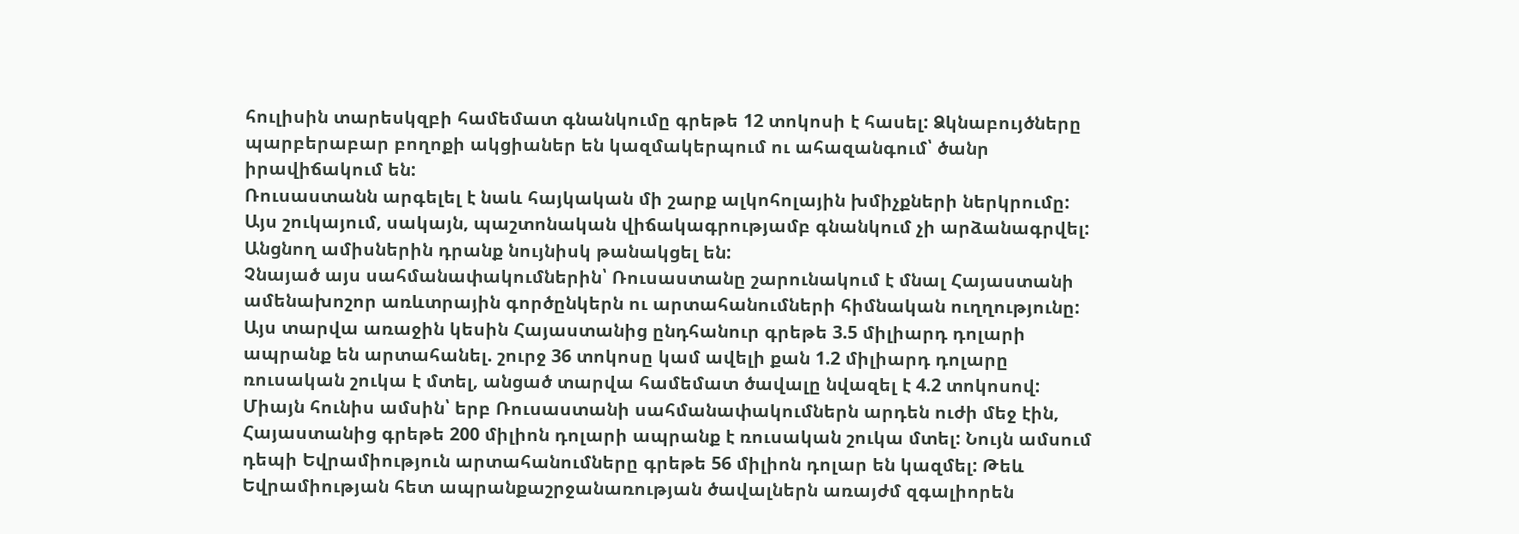հուլիսին տարեսկզբի համեմատ գնանկումը գրեթե 12 տոկոսի է հասել: Ձկնաբույծները պարբերաբար բողոքի ակցիաներ են կազմակերպում ու ահազանգում՝ ծանր իրավիճակում են:
Ռուսաստանն արգելել է նաև հայկական մի շարք ալկոհոլային խմիչքների ներկրումը: Այս շուկայում, սակայն, պաշտոնական վիճակագրությամբ գնանկում չի արձանագրվել: Անցնող ամիսներին դրանք նույնիսկ թանակցել են:
Չնայած այս սահմանափակումներին՝ Ռուսաստանը շարունակում է մնալ Հայաստանի ամենախոշոր առևտրային գործընկերն ու արտահանումների հիմնական ուղղությունը: Այս տարվա առաջին կեսին Հայաստանից ընդհանուր գրեթե 3.5 միլիարդ դոլարի ապրանք են արտահանել. շուրջ 36 տոկոսը կամ ավելի քան 1.2 միլիարդ դոլարը ռուսական շուկա է մտել, անցած տարվա համեմատ ծավալը նվազել է 4.2 տոկոսով:
Միայն հունիս ամսին՝ երբ Ռուսաստանի սահմանափակումներն արդեն ուժի մեջ էին, Հայաստանից գրեթե 200 միլիոն դոլարի ապրանք է ռուսական շուկա մտել: Նույն ամսում դեպի Եվրամիություն արտահանումները գրեթե 56 միլիոն դոլար են կազմել: Թեև Եվրամիության հետ ապրանքաշրջանառության ծավալներն առայժմ զգալիորեն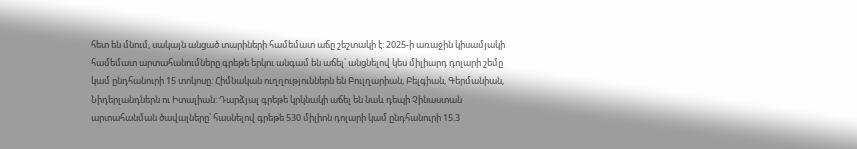հետ են մնում, սակայն անցած տարիների համեմատ աճը շեշտակի է: 2025-ի առաջին կիսամյակի համեմատ արտահանումները գրեթե երկու անգամ են աճել՝ անցնելով կես միլիարդ դոլարի շեմը կամ ընդհանուրի 15 տոկոսը: Հիմնական ուղղություններն են Բուլղարիան, Բելգիան, Գերմանիան, Նիդերլանդներն ու Իտալիան: Դարձյալ գրեթե կրկնակի աճել են նաև դեպի Չինաստան արտահանման ծավալները՝ հասնելով գրեթե 530 միլիոն դոլարի կամ ընդհանուրի 15.3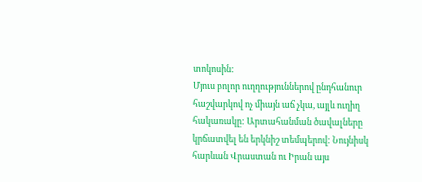տոկոսին:
Մյուս բոլոր ուղղություններով ընդհանուր հաշվարկով ոչ միայն աճ չկա, այլև ուղիղ հակառակը: Արտահանման ծավալները կրճատվել են երկնիշ տեմպերով: Նույնիսկ հարևան Վրաստան ու Իրան այս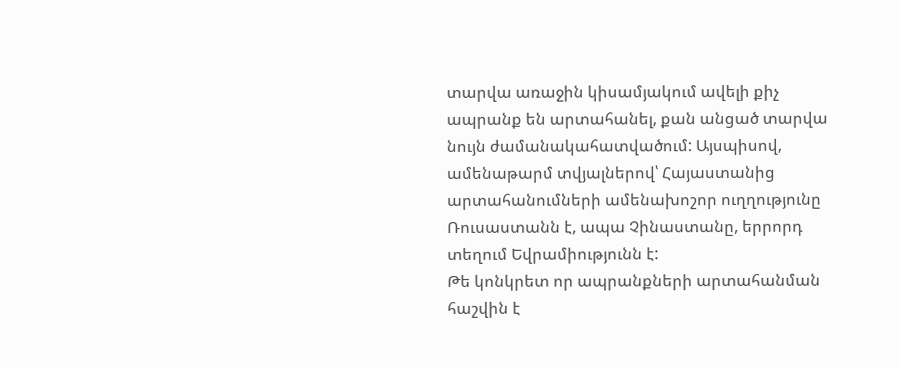տարվա առաջին կիսամյակում ավելի քիչ ապրանք են արտահանել, քան անցած տարվա նույն ժամանակահատվածում: Այսպիսով, ամենաթարմ տվյալներով՝ Հայաստանից արտահանումների ամենախոշոր ուղղությունը Ռուսաստանն է, ապա Չինաստանը, երրորդ տեղում Եվրամիությունն է:
Թե կոնկրետ որ ապրանքների արտահանման հաշվին է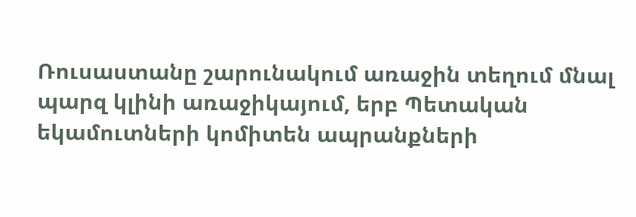Ռուսաստանը շարունակում առաջին տեղում մնալ պարզ կլինի առաջիկայում, երբ Պետական եկամուտների կոմիտեն ապրանքների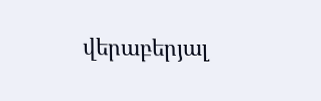վերաբերյալ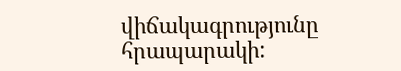վիճակագրությունը հրապարակի: